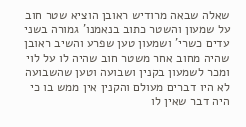שאלה שבאה מרודיש ראובן הוציא שטר חוב על שמעון והשטר כתוב בנאמנו' גמורה בשני עדים כשרי' ושמעון טען שפרע והשיב ראובן שהיה מחוב אחר משטר חוב שהיה לו על לוי ומכר לשמעון בקנין ושבועה וטען שהשבועה לא היו דברים מעולם והקנין אין ממש בו כי היה דבר שאין לו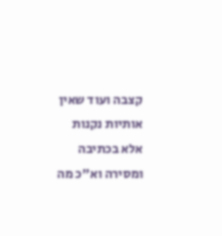קצבה ועוד שאין אותיות נקנות אלא בכתיבה ומסירה וא"כ מה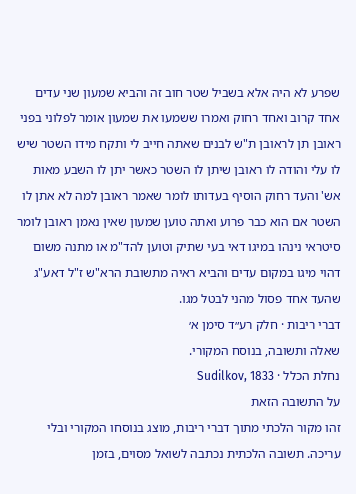שפרע לא היה אלא בשביל שטר חוב זה והביא שמעון שני עדים אחד קרוב ואחד רחוק ואמרו ששמעו את שמעון אומר לפלוני בפני ראובן תן לראובן ת"ש לבנים שאתה חייב לי ותקח מידו השטר שיש לו עלי והודה לו ראובן שיתן לו השטר כאשר יתן לו השבע מאות אש' והעד רחוק הוסיף בעדותו לומר שאמר ראובן למה לא אתן לו השטר אם הוא כבר פרוע ואתה טוען שמעון שאין נאמן ראובן לומר סיטראי נינהו במיגו דאי בעי שתיק וטוען להד"מ או מתנה משום דהוי מיגו במקום עדים והביא ראיה מתשובת הרא"ש ז"ל דאע"ג שהעד אחד פסול מהני לבטל מגו.
דברי ריבות · חלק רע״ד סימן א׳
שאלה ותשובה, בנוסח המקורי.
נחלת הכלל · Sudilkov, 1833
על התשובה הזאת
זהו מקור הלכתי מתוך דברי ריבות, מוצג בנוסחו המקורי ובלי עריכה. תשובה הלכתית נכתבה לשואל מסוים, בזמן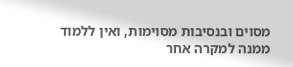מסוים ובנסיבות מסוימות, ואין ללמוד ממנה למקרה אחר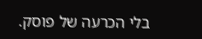בלי הכרעה של פוסק.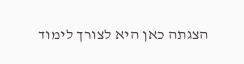הצגתה כאן היא לצורך לימוד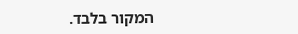המקור בלבד.